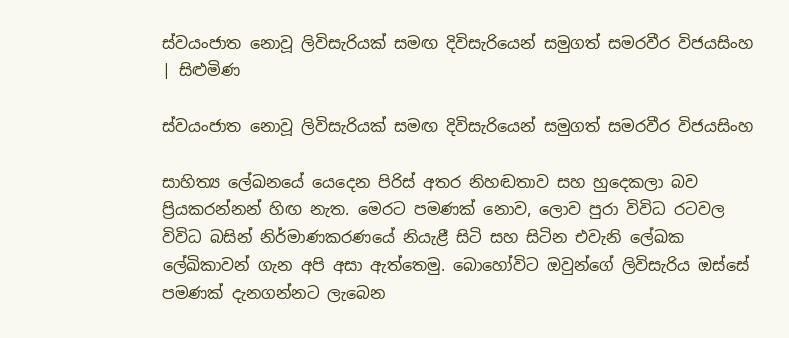ස්වයංජාත නොවූ ලිවිසැරියක් සමඟ දිවිසැරියෙන් සමුගත් සමරවීර විජයසිංහ | සිළුමිණ

ස්වයංජාත නොවූ ලිවිසැරියක් සමඟ දිවිසැරියෙන් සමුගත් සමරවීර විජයසිංහ

සාහිත්‍ය ලේඛනයේ යෙදෙන පිරිස් අතර නිහඬතාව සහ හුදෙකලා බව ප්‍රියකරන්නන් හිඟ නැත. මෙරට පමණක් නොව, ලොව පුරා විවිධ රටවල විවිධ බසින් නිර්මාණකරණයේ නියැළී සිටි සහ සිටින එවැනි ලේඛක ලේඛිකාවන් ගැන අපි අසා ඇත්තෙමු. බොහෝවිට ඔවුන්ගේ ලිවිසැරිය ඔස්සේ පමණක් දැනගන්නට ලැබෙන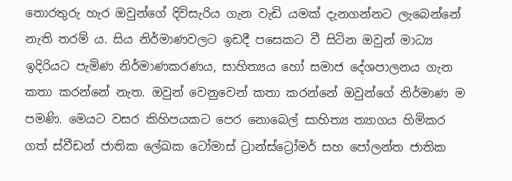තොරතුරු හැර ඔවුන්ගේ දිවිසැරිය ගැන වැඩි යමක් දැනගන්නට ලැබෙන්නේ නැති තරම් ය. සිය නිර්මාණවලට ඉඩදී පසෙකට වී සිටින ඔවුන් මාධ්‍ය ඉදිරියට පැමිණ නිර්මාණකරණය, සාහිත්‍යය හෝ සමාජ දේශපාලනය ගැන කතා කරන්නේ නැත. ඔවුන් වෙනුවෙන් කතා කරන්නේ ඔවුන්ගේ නිර්මාණ ම පමණි. මෙයට වසර කිහිපයකට පෙර නොබෙල් සාහිත්‍ය ත්‍යාගය හිමිකර ගත් ස්වීඩන් ජාතික ලේඛක ටෝමාස් ට්‍රාන්ස්ට්‍රෝමර් සහ පෝලන්ත ජාතික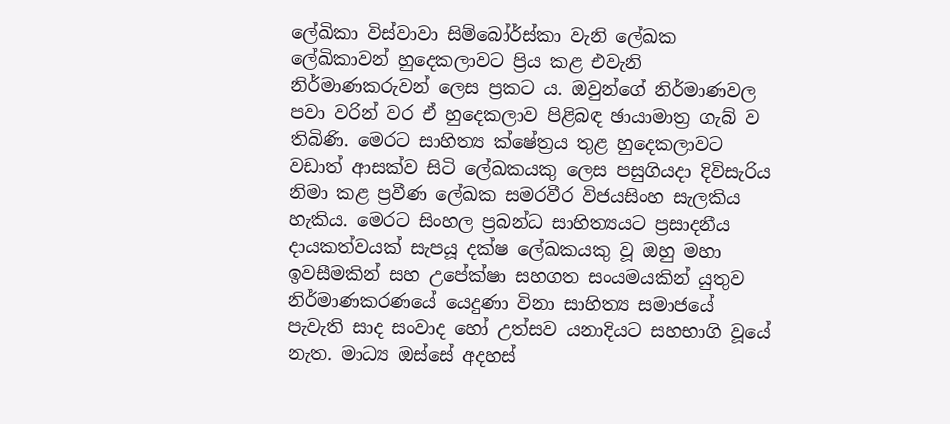ලේඛිකා විස්වාවා සිම්බෝර්ස්කා වැනි ලේඛක ලේඛිකාවන් හුදෙකලාවට ප්‍රිය කළ එවැනි නිර්මාණකරුවන් ලෙස ප්‍රකට ය. ඔවුන්ගේ නිර්මාණවල පවා වරින් වර ඒ හුදෙකලාව පිළිබඳ ඡායාමාත්‍ර ගැබ් ව තිබිණි. මෙරට සාහිත්‍ය ක්ෂේත්‍රය තුළ හුදෙකලාවට වඩාත් ආසක්ව සිටි ලේඛකයකු ලෙස පසුගියදා දිවිසැරිය නිමා කළ ප්‍රවීණ ලේඛක සමරවීර විජයසිංහ සැලකිය හැකිය. මෙරට සිංහල ප්‍රබන්ධ සාහිත්‍යයට ප්‍රසාදනීය දායකත්වයක් සැපයූ දක්ෂ ලේඛකයකු වූ ඔහු මහා ඉවසීමකින් සහ උපේක්ෂා සහගත සංයමයකින් යුතුව නිර්මාණකරණයේ යෙදුණා විනා සාහිත්‍ය සමාජයේ පැවැති සාද සංවාද හෝ උත්සව යනාදියට සහභාගි වූයේ නැත. මාධ්‍ය ඔස්සේ අදහස්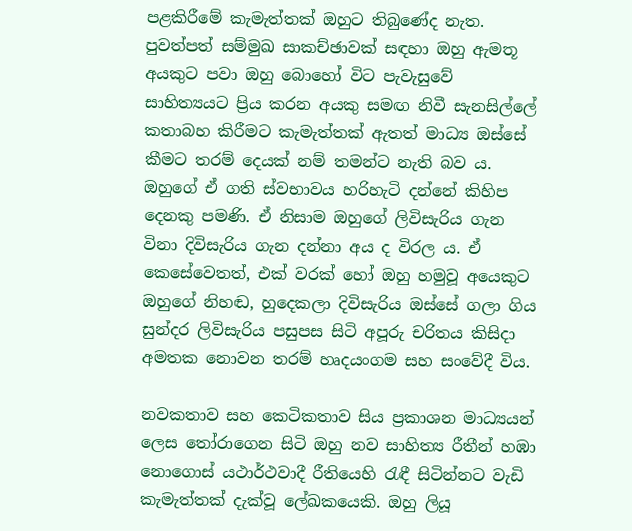පළකිරීමේ කැමැත්තක් ඔහුට තිබුණේද නැත. පුවත්පත් සම්මුඛ සාකච්ඡාවක් සඳහා ඔහු ඇමතූ අයකුට පවා ඔහු බොහෝ විට පැවැසුවේ සාහිත්‍යයට ප්‍රිය කරන අයකු සමඟ නිවී සැනසිල්ලේ කතාබහ කිරීමට කැමැත්තක් ඇතත් මාධ්‍ය ඔස්සේ කීමට තරම් දෙයක් නම් තමන්ට නැති බව ය. ඔහුගේ ඒ ගති ස්වභාවය හරිහැටි දන්නේ කිහිප දෙනකු පමණි. ඒ නිසාම ඔහුගේ ලිවිසැරිය ගැන විනා දිවිසැරිය ගැන දන්නා අය ද විරල ය. ඒ කෙසේවෙතත්, එක් වරක් හෝ ඔහු හමුවූ අයෙකුට ඔහුගේ නිහඬ, හුදෙකලා දිවිසැරිය ඔස්සේ ගලා ගිය සුන්දර ලිවිසැරිය පසුපස සිටි අපූරු චරිතය කිසිදා අමතක නොවන තරම් හෘදයංගම සහ සංවේදී විය.

නවකතාව සහ කෙටිකතාව සිය ප්‍රකාශන මාධ්‍යයන් ලෙස තෝරාගෙන සිටි ඔහු නව සාහිත්‍ය රීතීන් හඹා නොගොස් යථාර්ථවාදී රීතියෙහි රැඳී සිටින්නට වැඩි කැමැත්තක් දැක්වූ ලේඛකයෙකි. ඔහු ලියූ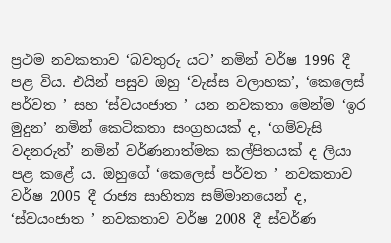ප්‍රථම නවකතාව ‘බවතුරු යට’ නමින් වර්ෂ 1996 දී පළ විය. එයින් පසුව ඔහු ‘වැස්ස වලාහක’, ‘කෙලෙස් පර්වත ’ සහ ‘ස්වයංජාත ’ යන නවකතා මෙන්ම ‘ඉර මුදුන’ නමින් කෙටිකතා සංග්‍රහයක් ද, ‘ගම්වැසි වදනරුත්’ නමින් වර්ණනාත්මක කල්පිතයක් ද ලියා පළ කළේ ය. ඔහුගේ ‘කෙලෙස් පර්වත ’ නවකතාව වර්ෂ 2005 දී රාජ්‍ය සාහිත්‍ය සම්මානයෙන් ද, ‘ස්වයංජාත ’ නවකතාව වර්ෂ 2008 දී ස්වර්ණ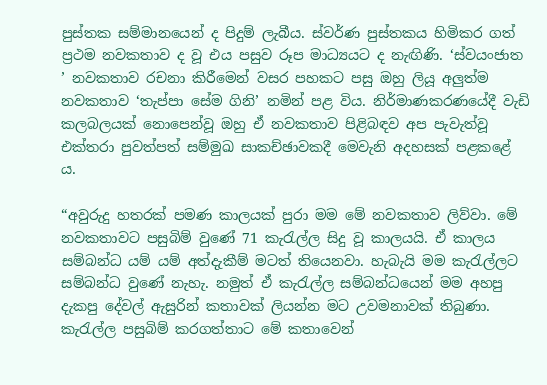පුස්තක සම්මානයෙන් ද පිදුම් ලැබීය. ස්වර්ණ පුස්තකය හිමිකර ගත් ප්‍රථම නවකතාව ද වූ එය පසුව රූප මාධ්‍යයට ද නැඟිණි. ‘ස්වයංජාත ’ නවකතාව රචනා කිරීමෙන් වසර පහකට පසු ඔහු ලියූ අලුත්ම නවකතාව ‘තැප්පා සේම ගිනි’ නමින් පළ විය. නිර්මාණකරණයේදී වැඩි කලබලයක් නොපෙන්වූ ඔහු ඒ නවකතාව පිළිබඳව අප පැවැත්වූ එක්තරා පුවත්පත් සම්මුඛ සාකච්ඡාවකදී මෙවැනි අදහසක් පළකළේ ය.

“අවුරුදු හතරක් පමණ කාලයක් පුරා මම මේ නවකතාව ලිව්වා. මේ නවකතාවට පසුබිම් වුණේ 71 කැරැල්ල සිදු වූ කාලයයි. ඒ කාලය සම්බන්ධ යම් යම් අත්දැකීම් මටත් තියෙනවා. හැබැයි මම කැරැල්ලට සම්බන්ධ වුණේ නැහැ. නමුත් ඒ කැරැල්ල සම්බන්ධයෙන් මම අහපු දැකපු දේවල් ඇසුරින් කතාවක් ලියන්න මට උවමනාවක් තිබුණා. කැරැල්ල පසුබිම් කරගත්තාට මේ කතාවෙන්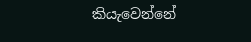කියැවෙන්නේ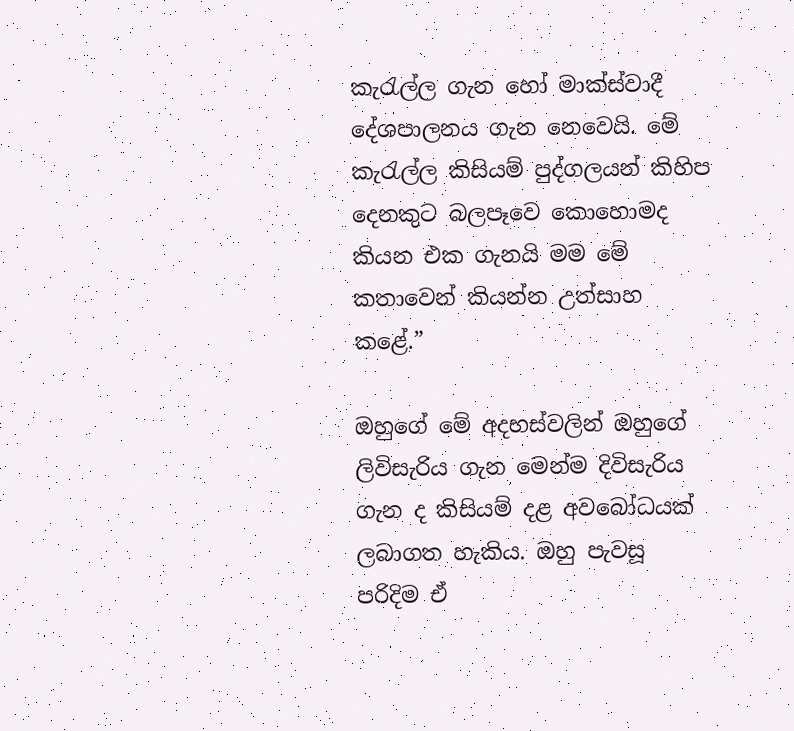කැරැල්ල ගැන හෝ මාක්ස්වාදී දේශපාලනය ගැන නෙවෙයි. මේ කැරැල්ල කිසියම් පුද්ගලයන් කිහිප දෙනකුට බලපෑවෙ කොහොමද කියන එක ගැනයි මම මේ කතාවෙන් කියන්න උත්සාහ කළේ.”

ඔහුගේ මේ අදහස්වලින් ඔහුගේ ලිවිසැරිය ගැන මෙන්ම දිවිසැරිය ගැන ද කිසියම් දළ අවබෝධයක් ලබාගත හැකිය. ඔහු පැවසූ පරිදිම ඒ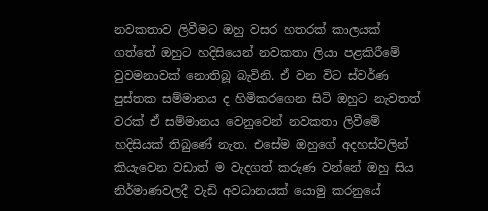නවකතාව ලිවීමට ඔහු වසර හතරක් කාලයක් ගත්තේ ඔහුට හදිසියෙන් නවකතා ලියා පළකිරීමේ වුවමනාවක් නොතිබූ බැවිනි. ඒ වන විට ස්වර්ණ පුස්තක සම්මානය ද හිමිකරගෙන සිටි ඔහුට නැවතත් වරක් ඒ සම්මානය වෙනුවෙන් නවකතා ලිවීමේ හදිසියක් තිබුණේ නැත. එසේම ඔහුගේ අදහස්වලින් කියැවෙන වඩාත් ම වැදගත් කරුණ වන්නේ ඔහු සිය නිර්මාණවලදී වැඩි අවධානයක් යොමු කරනුයේ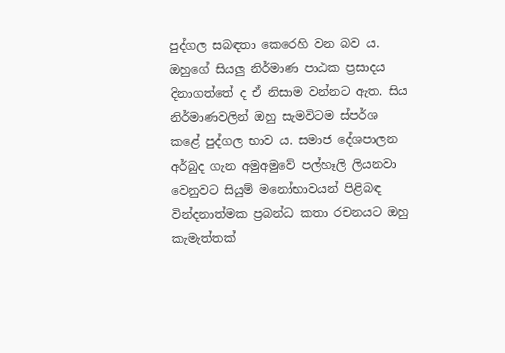පුද්ගල සබඳතා කෙරෙහි වන බව ය. ඔහුගේ සියලු නිර්මාණ පාඨක ප්‍රසාදය දිනාගත්තේ ද ඒ නිසාම වන්නට ඇත. සිය නිර්මාණවලින් ඔහු සැමවිටම ස්පර්ශ කළේ පුද්ගල භාව ය. සමාජ දේශපාලන අර්බුද ගැන අමුඅමුවේ පල්හෑලි ලියනවා වෙනුවට සියුම් මනෝභාවයන් පිළිබඳ වින්දනාත්මක ප්‍රබන්ධ කතා රචනයට ඔහු කැමැත්තක්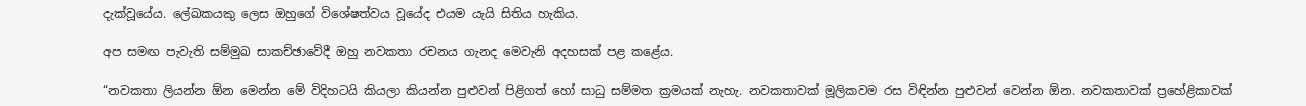දැක්වූයේය. ලේඛකයකු ලෙස ඔහුගේ විශේෂත්වය වූයේද එයම යැයි සිතිය හැකිය.

අප සමඟ පැවැති සම්මුඛ සාකච්ඡාවේදී ඔහු නවකතා රචනය ගැනද මෙවැනි අදහසක් පළ කළේය.

“නවකතා ලියන්න ඕන මෙන්න මේ විදිහටයි කියලා කියන්න පුළුවන් පිළිගත් හෝ සාධු සම්මත ක්‍රමයක් නැහැ. නවකතාවක් මූලිකවම රස විඳින්න පුළුවන් වෙන්න ඕන. නවකතාවක් ප්‍රහේළිකාවක්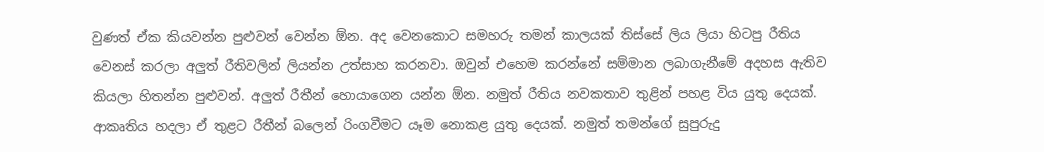වුණත් ඒක කියවන්න පුළුවන් වෙන්න ඕන. අද වෙනකොට සමහරු තමන් කාලයක් තිස්සේ ලිය ලියා හිටපු රීතිය වෙනස් කරලා අලුත් රීතිවලින් ලියන්න උත්සාහ කරනවා. ඔවුන් එහෙම කරන්නේ සම්මාන ලබාගැනීමේ අදහස ඇතිව කියලා හිතන්න පුළුවන්. අලුත් රීතීන් හොයාගෙන යන්න ඕන. නමුත් රීතිය නවකතාව තුළින් පහළ විය යුතු දෙයක්. ආකෘතිය හදලා ඒ තුළට රීතීන් බලෙන් රිංගවීමට යෑම නොකළ යුතු දෙයක්. නමුත් තමන්ගේ සුපුරුදු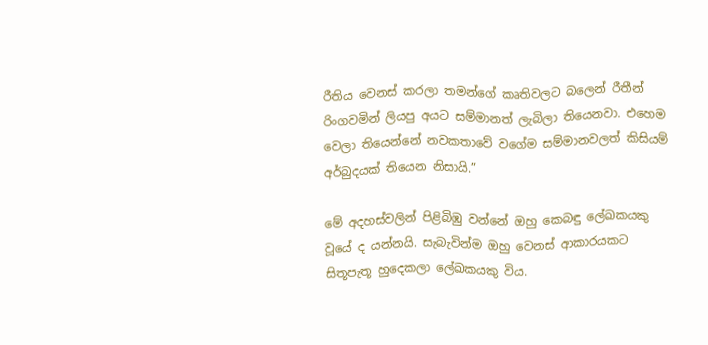රීතිය වෙනස් කරලා තමන්ගේ කෘතිවලට බලෙන් රීතීන් රිංගවමින් ලියපු අයට සම්මානත් ලැබිලා තියෙනවා. එහෙම වෙලා තියෙන්නේ නවකතාවේ වගේම සම්මානවලත් කිසියම් අර්බුදයක් තියෙන නිසායි.”

මේ අදහස්වලින් පිළිබිඹු වන්නේ ඔහු කෙබඳු ලේඛකයකු වූයේ ද යන්නයි. සැබැවින්ම ඔහු වෙනස් ආකාරයකට සිතූපැතූ හුදෙකලා ලේඛකයකු විය.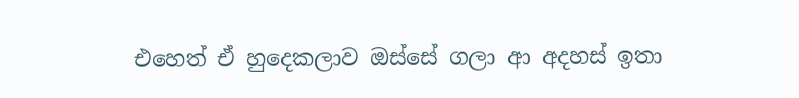එහෙත් ඒ හුදෙකලාව ඔස්සේ ගලා ආ අදහස් ඉතා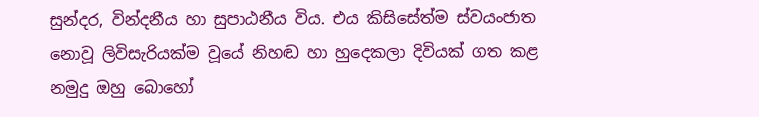සුන්දර, වින්දනීය හා සුපාඨනීය විය. එය කිසිසේත්ම ස්වයංජාත නොවූ ලිවිසැරියක්ම වූයේ නිහඬ හා හුදෙකලා දිවියක් ගත කළ නමුදු ඔහු බොහෝ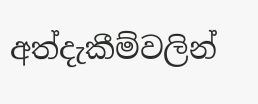අත්දැකීම්වලින්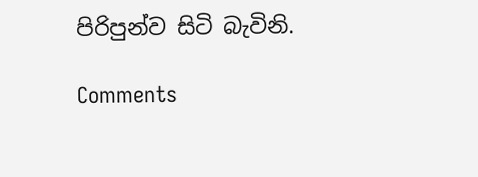පිරිපුන්ව සිටි බැවිනි.

Comments